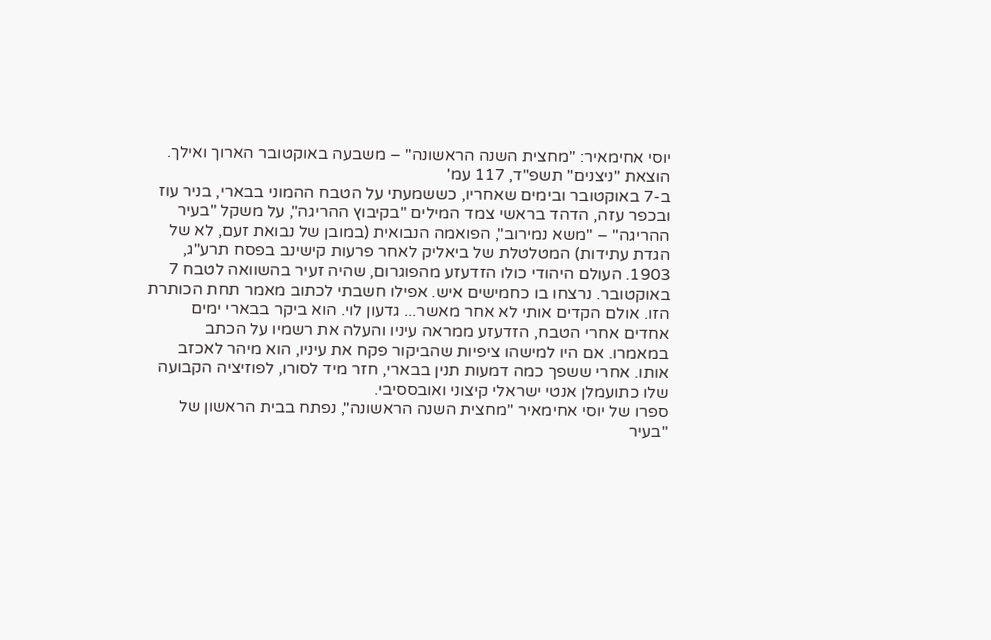יוסי אחימאיר: "מחצית השנה הראשונה" – משבעה באוקטובר הארוך ואילך.
הוצאת "ניצנים" תשפ"ד, 117 עמ'
ב-7 באוקטובר ובימים שאחריו, כששמעתי על הטבח ההמוני בבארי, בניר עוז ובכפר עזה, הדהד בראשי צמד המילים "בקיבוץ ההריגה", על משקל "בעיר ההריגה" – "משא נמירוב", הפואמה הנבואית (במובן של נבואת זעם, לא של הגדת עתידות) המטלטלת של ביאליק לאחר פרעות קישינב בפסח תרע"ג, 1903. העולם היהודי כולו הזדעזע מהפוגרום, שהיה זעיר בהשוואה לטבח 7 באוקטובר. נרצחו בו כחמישים איש. אפילו חשבתי לכתוב מאמר תחת הכותרת הזו. אולם הקדים אותי לא אחר מאשר... גדעון לוי. הוא ביקר בבארי ימים אחדים אחרי הטבח, הזדעזע ממראה עיניו והעלה את רשמיו על הכתב במאמרו. אם היו למישהו ציפיות שהביקור פקח את עיניו, הוא מיהר לאכזב אותו. אחרי ששפך כמה דמעות תנין בבארי, חזר מיד לסורו, לפוזיציה הקבועה שלו כתועמלן אנטי ישראלי קיצוני ואובססיבי.
ספרו של יוסי אחימאיר "מחצית השנה הראשונה", נפתח בבית הראשון של "בעיר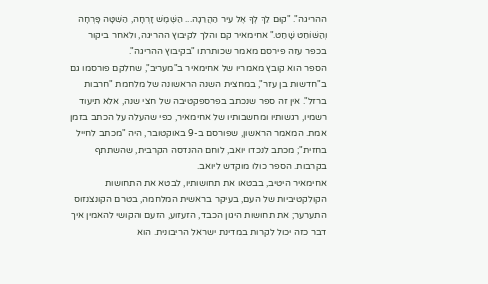ההריגה". "קוּם לֵךְ לְךָ אֶל עִיר הַהֲרֵגָה... הַשֶּׁמֶשׁ זָרְחָה, הַשִּׁטָּה פָּרְחָה וְהַשּׁוֹחֵט שָׁחַט." אחימאיר קם והלך לקיבוץ ההריגה, ולאחר ביקור בכפר עזה פירסם מאמר שכותרתו "בקיבוץ ההריגה".
הספר הוא קובץ מאמריו של אחימאיר ב"מעריב", שחלקם פורסמו גם ב"חדשות בן עזר", במחצית השנה הראשונה של מלחמת "חרבות ברזל". אין זה ספר שנכתב בפרספקטיבה של חצי שנה, אלא תיעוד רשמיו, רגשותיו ומחשבותיו של אחימאיר, כפי שהעלה על הכתב בזמן אמת. המאמר הראשון, שפורסם ב-9 באוקטובר, היה "מכתב לחייל בחזית"; מכתב לנכדו יואב, לוחם ההנדסה הקרבית, שהשתתף בקרבות. הספר כולו מוקדש ליואב.
אחימאיר היטיב, בבטאו את תחושותיו, לבטא את התחושות הקולקטיביות של העם, בעיקר בראשית המלחמה, בטרם הקונצנזוס התערער; את תחושות היגון הכבד, הזעזוע, הזעם והקושי להאמין איך דבר כזה יכול לקרות במדינת ישראל הריבונית. הוא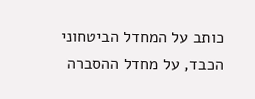כותב על המחדל הביטחוני הכבד, על מחדל ההסברה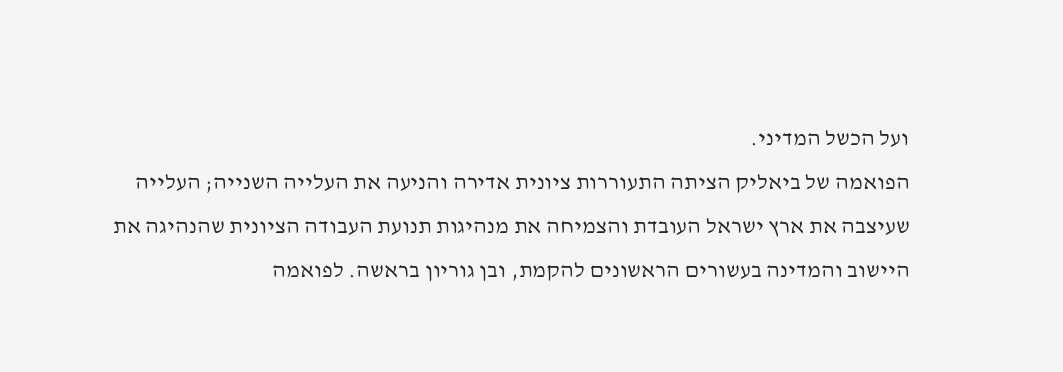ועל הכשל המדיני.
הפואמה של ביאליק הציתה התעוררות ציונית אדירה והניעה את העלייה השנייה; העלייה שעיצבה את ארץ ישראל העובדת והצמיחה את מנהיגות תנועת העבודה הציונית שהנהיגה את היישוב והמדינה בעשורים הראשונים להקמת, ובן גוריון בראשה. לפואמה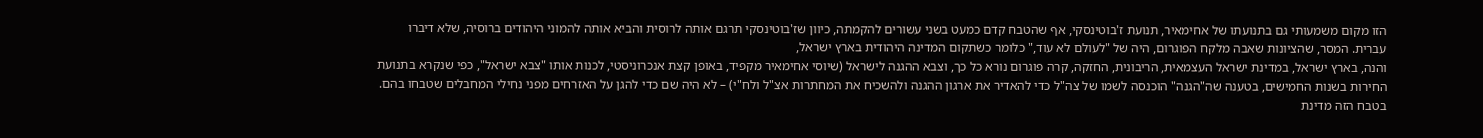הזו מקום משמעותי גם בתנועתו של אחימאיר, תנועת ז'בוטינסקי, אף שהטבח קדם כמעט בשני עשורים להקמתה, כיוון שז'בוטינסקי תרגם אותה לרוסית והביא אותה להמוני היהודים ברוסיה, שלא דיברו עברית. המסר, שהציונות שאבה מלקח הפוגרום, היה של "לעולם לא עוד," כלומר כשתקום המדינה היהודית בארץ ישראל,
והנה, בארץ ישראל, במדינת ישראל העצמאית, הריבונית, החזקה, קרה פוגרום נורא כל כך, וצבא ההגנה לישראל (שיוסי אחימאיר מקפיד, באופן קצת אנכרוניסטי, לכנות אותו "צבא ישראל", כפי שנקרא בתנועת החירות בשנות החמישים, בטענה שה"הגנה" הוכנסה לשמו של צה"ל כדי להאדיר את ארגון ההגנה ולהשכיח את המחתרות אצ"ל ולח"י) – לא היה שם כדי להגן על האזרחים מפני נחילי המחבלים שטבחו בהם. בטבח הזה מדינת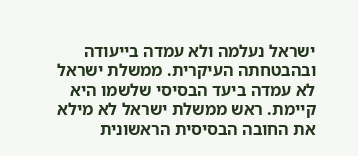ישראל נעלמה ולא עמדה בייעודה ובהבטחתה העיקרית. ממשלת ישראל לא עמדה ביעד הבסיסי שלשמו היא קיימת. ראש ממשלת ישראל לא מילא את החובה הבסיסית הראשונית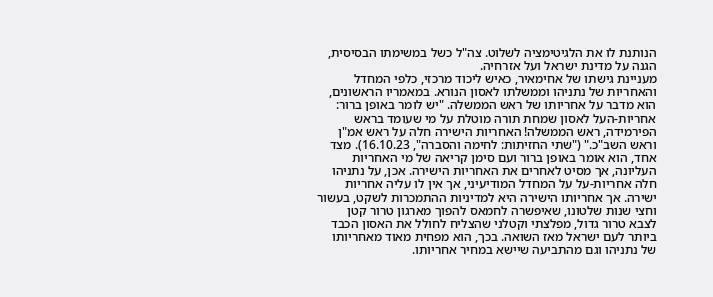הנותנת לו את הלגיטימציה לשלוט. צה"ל כשל במשימתו הבסיסית, הגנה על מדינת ישראל ועל אזרחיה.
מעניינת גישתו של אחימאיר, כאיש ליכוד מרכזי, כלפי המחדל והאחריות של נתניהו וממשלתו לאסון הנורא. במאמריו הראשונים, הוא מדבר על אחריותו של ראש הממשלה. "יש לומר באופן ברור: אחריות-העל לאסון שמחת תורה מוטלת על מי שעומד בראש הפירמידה, ראש הממשלה! האחריות הישירה חלה על ראש אמ"ן וראש השב"כ." ("שתי החזיתות: לחימה והסברה", 16.10.23). מצד אחד, הוא אומר באופן ברור ועם סימן קריאה של מי האחריות העליונה, אך מסיט לאחרים את האחריות הישירה. אכן, על נתניהו חלה אחריות-על על המחדל המודיעיני, אך אין לו עליה אחריות ישירה. אך אחריותו הישירה היא למדיניות ההתמכרות לשקט, בעשור וחצי שנות שלטונו, שאיפשרה לחמאס להפוך מארגון טרור קטן לצבא טרור גדול, מפלצתי וקטלני שהצליח לחולל את האסון הכבד ביותר לעם ישראל מאז השואה. בכך, הוא מפחית מאוד מאחריותו של נתניהו וגם מהתביעה שיישא במחיר אחריותו.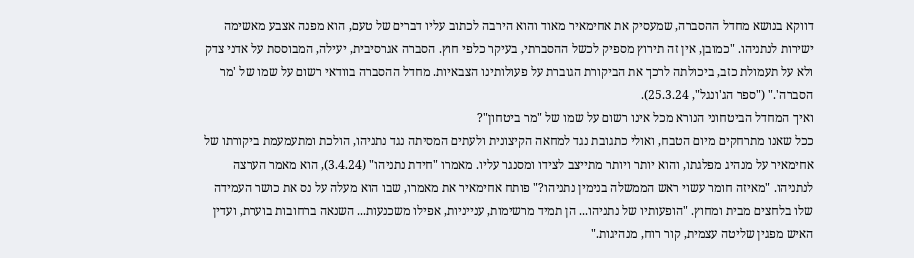דווקא בנושא מחדל ההסברה, שמעסיק את אחימאיר מאוד והוא הירבה לכתוב עליו דברים של טעם, הוא מפנה אצבע מאשימה ישירות לנתניהו. "כמובן, אין זה תירוץ מספיק לכשל ההסברתי, בעיקר כלפי חוץ. הסברה אגרסיבית, יעילה, המבוססת על אדני צדק ולא על תעמולת כזב, ביכולתה לרכך את הביקורת הגוברת על פעולותינו הצבאיות. מחדל ההסברה בוודאי רשום על שמו של 'מר הסברה'." ("ספר הג'ונגל", 25.3.24).
ואיך המחדל הביטחוני הנורא מכל אינו רשום על שמו של "מר ביטחון"?
ככל שאנו מתרחקים מיום הטבח, ואולי כתגובת נגד למחאה הקיצונית ולעתים המסיתה נגד נתניהו, הולכת ומתעמעמת ביקורתו של אחימאיר על מנהיג מפלגתו, והוא יותר ויותר מתייצב לצידו ומסנגר עליו. מאמרו "חידת נתניהו" (3.4.24), הוא מאמר הערצה לנתניהו. "מאיזה חומר עשוי ראש הממשלה בנימין נתניהו?" פותח אחימאיר את מאמרו, שבו הוא מעלה על נס את כושר העמידה שלו בלחצים מבית ומחוץ. "הופעותיו של נתניהו... הן תמיד מרשימות, ענייניות, אפילו משכנעות... השנאה ברחובות בוערת, ועדין האיש מפגין שליטה עצמית, קור רוח, מנהיגות."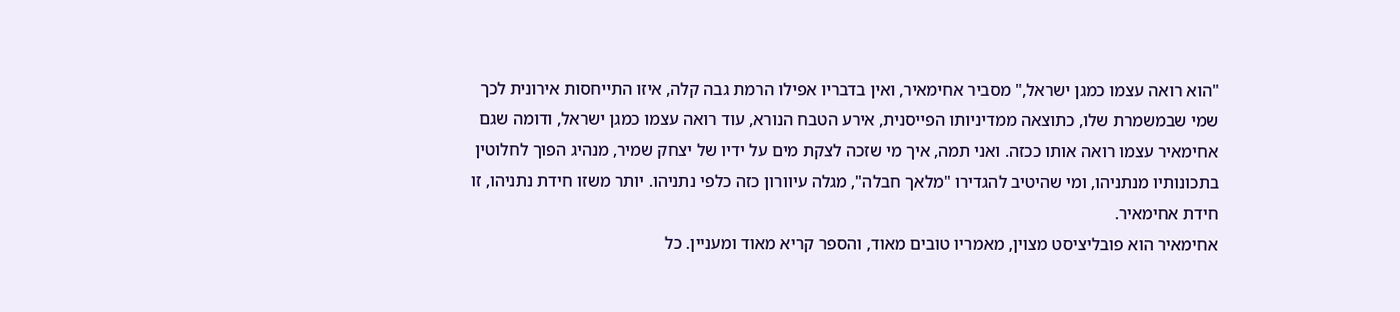"הוא רואה עצמו כמגן ישראל," מסביר אחימאיר, ואין בדבריו אפילו הרמת גבה קלה, איזו התייחסות אירונית לכך שמי שבמשמרת שלו, כתוצאה ממדיניותו הפייסנית, אירע הטבח הנורא, עוד רואה עצמו כמגן ישראל, ודומה שגם אחימאיר עצמו רואה אותו ככזה. ואני תמה, איך מי שזכה לצקת מים על ידיו של יצחק שמיר, מנהיג הפוך לחלוטין בתכונותיו מנתניהו, ומי שהיטיב להגדירו "מלאך חבלה", מגלה עיוורון כזה כלפי נתניהו. יותר משזו חידת נתניהו, זו חידת אחימאיר.
אחימאיר הוא פובליציסט מצוין, מאמריו טובים מאוד, והספר קריא מאוד ומעניין. כל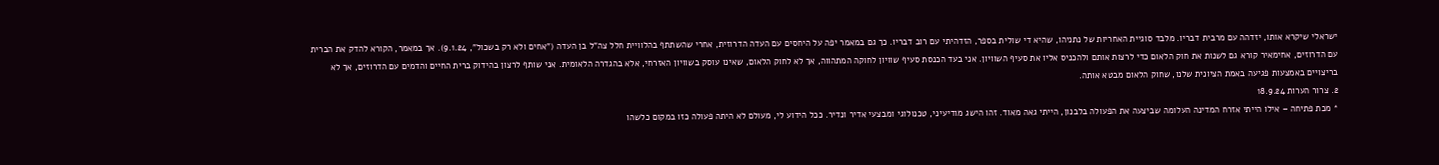ישראלי שיקרא אותו, יזדהה עם מרבית דבריו. מלבד סוגיית האחריות של נתניהו, שהיא די שולית בספר, הזדהיתי עם רוב דבריו. כך גם במאמר יפה על היחסים עם העדה הדרוזית, אחרי שהשתתף בהלוויית חלל צה"ל בן העדה ("אחים ולא רק בשכול", 9.1.24). אך במאמר, הקורא להדק את הברית עם הדרוזים, אחימאיר קורא גם לשנות את חוק הלאום כדי לרצות אותם ולהכניס אליו את סעיף השוויון. אני בעד הכנסת סעיף שוויון לחוקה המתהווה, אך לא לחוק הלאום, שאינו עוסק בשוויון האזרחי, אלא בהגדרה הלאומית. אני שותף לרצון בהידוק ברית החיים והדמים עם הדרוזים, אך לא בריצויים באמצעות פגיעה באמת הציונית שלנו, שחוק הלאום מבטא אותה.
2. צרור הערות 18.9.24
* מכת פתיחה – אילו הייתי אזרח המדינה העלומה שביצעה את הפעולה בלבנון, הייתי גאה מאוד. זהו הישג מודיעיני, טכנולוגי ומבצעי אדיר ונדיר. ככל הידוע לי, מעולם לא היתה פעולה כזו במקום כלשהו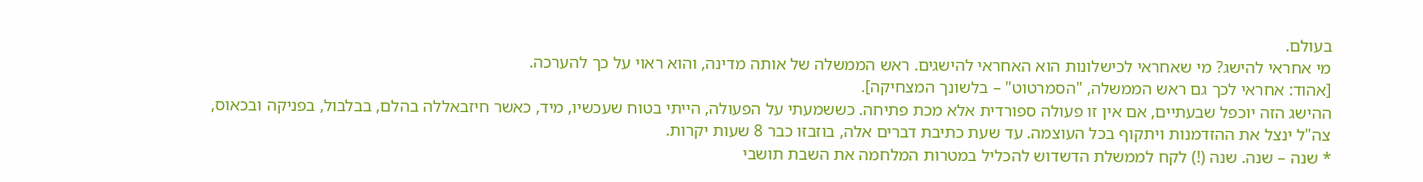בעולם.
מי אחראי להישג? מי שאחראי לכישלונות הוא האחראי להישגים. ראש הממשלה של אותה מדינה, והוא ראוי על כך להערכה.
[אהוד: אחראי לכך גם ראש הממשלה, "הסמרטוט" – בלשונך המצחיקה].
ההישג הזה יוכפל שבעתיים, אם אין זו פעולה ספורדית אלא מכת פתיחה. כששמעתי על הפעולה, הייתי בטוח שעכשיו, מיד, כאשר חיזבאללה בהלם, בבלבול, בפניקה ובכאוס, צה"ל ינצל את ההזדמנות ויתקוף בכל העוצמה. עד שעת כתיבת דברים אלה, בוזבזו כבר 8 שעות יקרות.
* שנה – שנה. שנה (!) לקח לממשלת הדשדוש להכליל במטרות המלחמה את השבת תושבי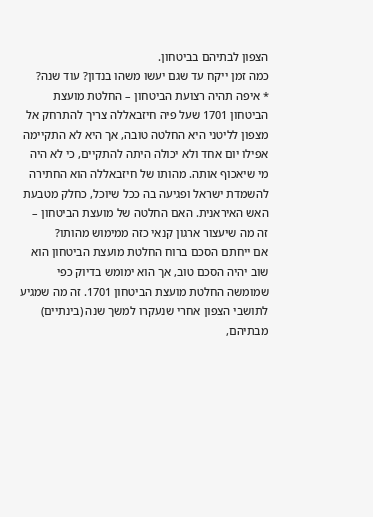הצפון לבתיהם בביטחון.
כמה זמן ייקח עד שגם יעשו משהו בנדון? עוד שנה?
* איפה תהיה רצועת הביטחון – החלטת מועצת הביטחון 1701 שעל פיה חיזבאללה צריך להתרחק אל מצפון לליטני היא החלטה טובה, אך היא לא התקיימה אפילו יום אחד ולא יכולה היתה להתקיים, כי לא היה מי שיאכוף אותה. מהותו של חיזבאללה הוא החתירה להשמדת ישראל ופגיעה בה ככל שיוכל, כחלק מטבעת האש האיראנית. האם החלטה של מועצת הביטחון – זה מה שיעצור ארגון קנאי כזה ממימוש מהותו?
אם ייחתם הסכם ברוח החלטת מועצת הביטחון הוא שוב יהיה הסכם טוב, אך הוא ימומש בדיוק כפי שמומשה החלטת מועצת הביטחון 1701. זה מה שמגיע לתושבי הצפון אחרי שנעקרו למשך שנה (בינתיים) מבתיהם,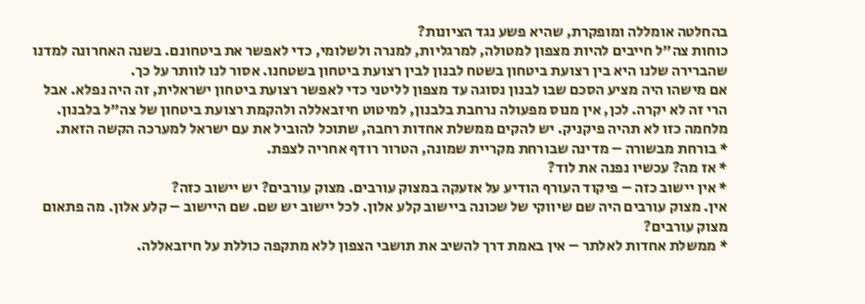בהחלטה אומללה ומופקרת, שהיא פשע נגד הציונות?
כוחות צה"ל חייבים להיות מצפון למטולה, למרגליות, למנרה ולשלומי, כדי לאפשר את ביטחונם. בשנה האחרונה למדנו שהברירה שלנו היא בין רצועת ביטחון בשטח לבנון לבין רצועת ביטחון בשטחנו. אסור לנו לוותר על כך.
אם מישהו היה מציע הסכם שבו לבנון נסוגה עד מצפון לליטני כדי לאפשר רצועת ביטחון ישראלית, זה היה נפלא. אבל הרי זה לא יקרה. לכן, אין מנוס מפעולה נרחבת בלבנון, למיטוט חיזבאללה ולהקמת רצועת ביטחון של צה"ל בלבנון.
מלחמה כזו לא תהיה פיקניק. יש להקים ממשלת אחדות רחבה, שתוכל להוביל את עם ישראל למערכה הקשה הזאת.
* בורחת מבשורה – מדינה שבורחת מקריית שמונה, הטרור רודף אחריה לצפת.
* אז מה? עכשיו נפנה את לוד?
* אין יישוב כזה – פיקוד העורף הודיע על אזעקה במצוק עורבים. מצוק עורבים? יש יישוב כזה?
אין. מצוק עורבים היה שם שיווקי של שכונה ביישוב קלע אלון. לכל יישוב יש שם. שם היישוב – קלע אלון. מה פתאום מצוק עורבים?
* ממשלת אחדות לאלתר – אין באמת דרך להשיב את תושבי הצפון ללא מתקפה כוללת על חיזבאללה.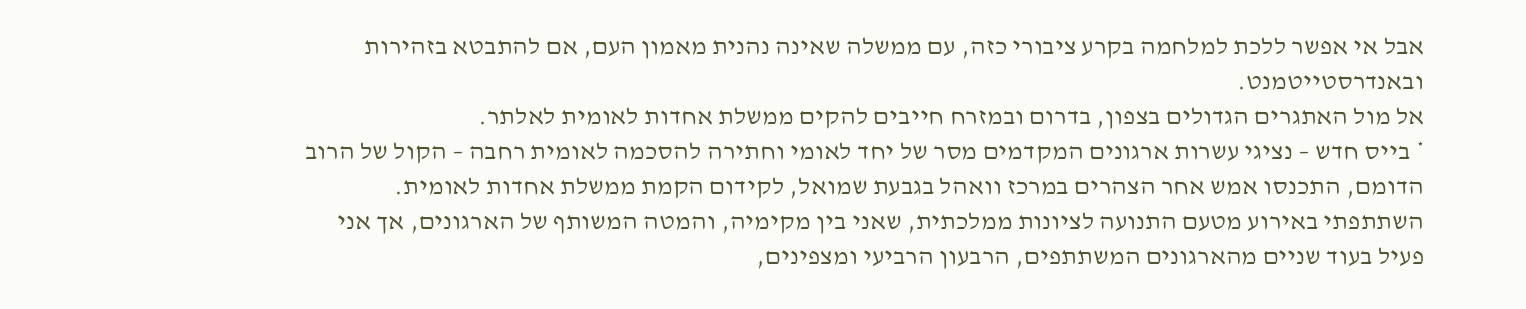אבל אי אפשר ללכת למלחמה בקרע ציבורי כזה, עם ממשלה שאינה נהנית מאמון העם, אם להתבטא בזהירות ובאנדרסטייטמנט.
אל מול האתגרים הגדולים בצפון, בדרום ובמזרח חייבים להקים ממשלת אחדות לאומית לאלתר.
* בייס חדש – נציגי עשרות ארגונים המקדמים מסר של יחד לאומי וחתירה להסכמה לאומית רחבה – הקול של הרוב הדומם, התכנסו אמש אחר הצהרים במרכז וואהל בגבעת שמואל, לקידום הקמת ממשלת אחדות לאומית.
השתתפתי באירוע מטעם התנועה לציונות ממלכתית, שאני בין מקימיה, והמטה המשותף של הארגונים, אך אני פעיל בעוד שניים מהארגונים המשתתפים, הרבעון הרביעי ומצפינים,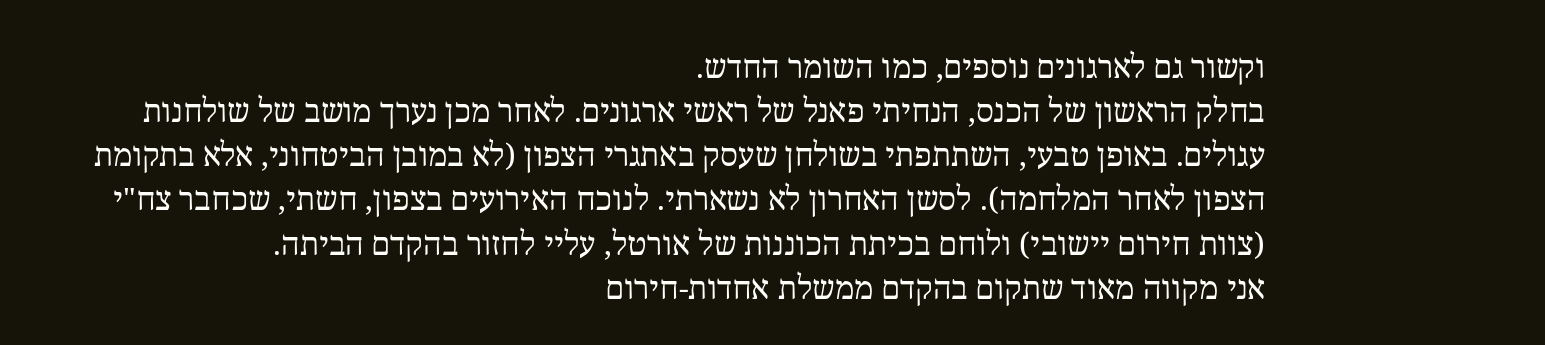וקשור גם לארגונים נוספים, כמו השומר החדש.
בחלק הראשון של הכנס, הנחיתי פאנל של ראשי ארגונים. לאחר מכן נערך מושב של שולחנות עגולים. באופן טבעי, השתתפתי בשולחן שעסק באתגרי הצפון (לא במובן הביטחוני, אלא בתקומת הצפון לאחר המלחמה). לסשן האחרון לא נשארתי. לנוכח האירועים בצפון, חשתי, שכחבר צח"י (צוות חירום יישובי) ולוחם בכיתת הכוננות של אורטל, עליי לחזור בהקדם הביתה.
אני מקווה מאוד שתקום בהקדם ממשלת אחדות-חירום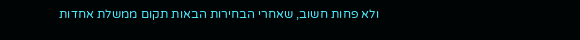ולא פחות חשוב, שאחרי הבחירות הבאות תקום ממשלת אחדות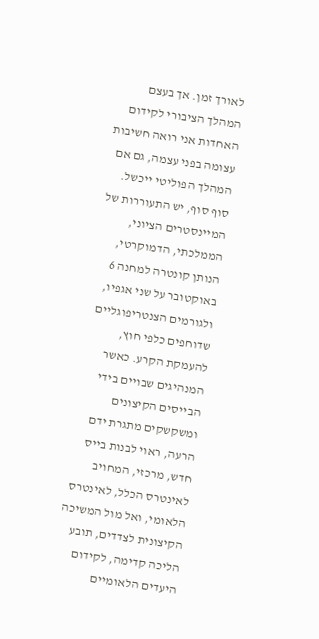לאורך זמן. אך בעצם המהלך הציבורי לקידום האחדות אני רואה חשיבות עצומה בפני עצמה, גם אם המהלך הפוליטי ייכשל. סוף סוף, יש התעוררות של המיינסטרים הציוני, הממלכתי, הדמוקרטי, הנותן קונטרה למחנה 6 באוקטובר על שני אגפיו, ולגורמים הצנטריפוגליים שדוחפים כלפי חוץ, להעמקת הקרע. כאשר המנהיגים שבויים בידי הבייסים הקיצונים ומשקשקים מתגרת ידם הרעה, ראוי לבנות בייס חדש, מרכזי, המחויב לאינטרס הכלל, לאינטרס הלאומי, ואל מול המשיכה הקיצונית לצדדים, תובע הליכה קדימה, לקידום היעדים הלאומיים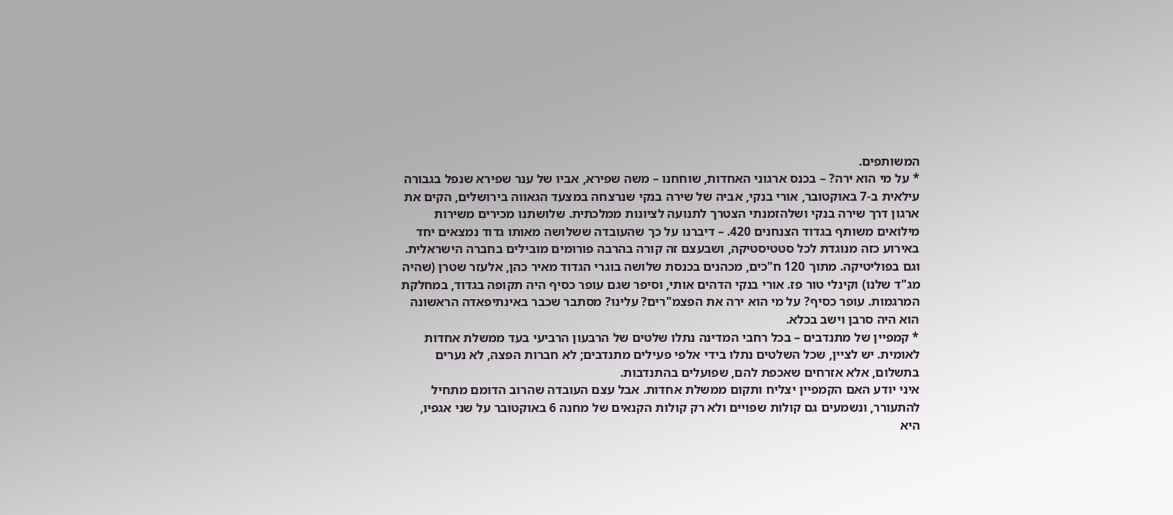המשותפים.
* על מי הוא ירה? – בכנס ארגוני האחדות, שוחחנו – משה שפירא, אביו של ענר שפירא שנפל בגבורה עילאית ב-7 באוקטובר, אורי בנקי, אביה של שירה בנקי שנרצחה במצעד הגאווה בירושלים, הקים את ארגון דרך שירה בנקי ושלהזמנתי הצטרך לתנועה לציונות ממלכתית. שלושתנו מכירים משירות מילואים משותף בגדוד הצנחנים 420. – דיברנו על כך שהעובדה ששלושה מאותו גדוד נמצאים יחד באירוע כזה מנוגדת לכל סטטיסטיקה, ושבעצם זה קורה בהרבה פורומים מובילים בחברה הישראלית. וגם בפוליטיקה. מתוך 120 ח"כים, מכהנים בכנסת שלושה בוגרי הגדוד מאיר כהן, אלעזר שטרן (שהיה מג"ד שלנו) וקינלי טור פז. אורי בנקי הדהים אותי, וסיפר שגם עופר כסיף היה תקופה בגדוד, במחלקת המרגמות. עופר כסיף? על מי הוא ירה את הפצמ"רים? עלינו? מסתבר שכבר באינתיפאדה הראשונה הוא היה סרבן וישב בכלא.
* קמפיין של מתנדבים – בכל רחבי המדינה נתלו שלטים של הרבעון הרביעי בעד ממשלת אחדות לאומית. יש לציין, שכל השלטים נתלו בידי אלפי פעילים מתנדבים; לא חברות הפצה, לא נערים בתשלום, אלא אזרחים שאכפת להם, שפועלים בהתנדבות.
איני יודע האם הקמפיין יצליח ותקום ממשלת אחדות. אבל עצם העובדה שהרוב הדומם מתחיל להתעורר, ונשמעים גם קולות שפויים ולא רק קולות הקנאים של מחנה 6 באוקטובר על שני אגפיו, היא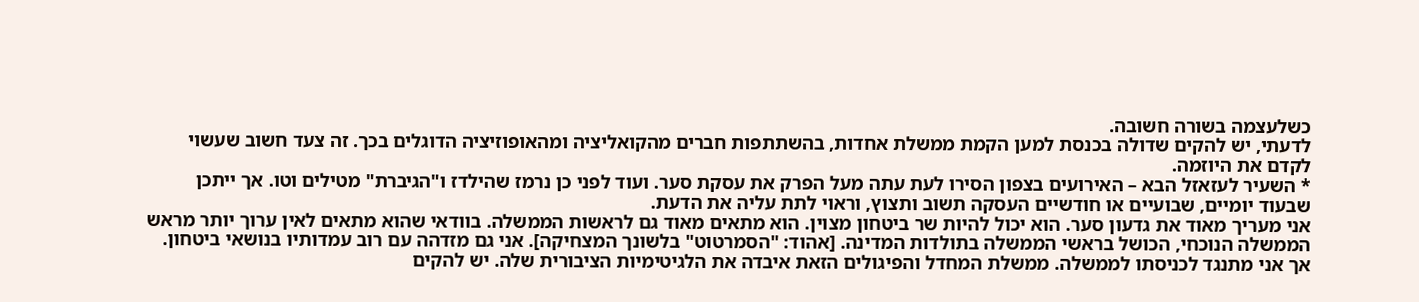כשלעצמה בשורה חשובה.
לדעתי, יש להקים שדולה בכנסת למען הקמת ממשלת אחדות, בהשתתפות חברים מהקואליציה ומהאופוזיציה הדוגלים בכך. זה צעד חשוב שעשוי לקדם את היוזמה.
* השעיר לעזאזל הבא – האירועים בצפון הסירו לעת עתה מעל הפרק את עסקת סער. ועוד לפני כן נרמז שהילדז ו"הגיברת" מטילים וטו. אך ייתכן שבעוד יומיים, שבועיים או חודשיים העסקה תשוב ותצוץ, וראוי לתת עליה את הדעת.
אני מעריך מאוד את גדעון סער. הוא יכול להיות שר ביטחון מצוין. הוא מתאים מאוד גם לראשות הממשלה. בוודאי שהוא מתאים לאין ערוך יותר מראש הממשלה הנוכחי, הכושל בראשי הממשלה בתולדות המדינה. [אהוד: "הסמרטוט" בלשונך המצחיקה]. אני גם מזדהה עם רוב עמדותיו בנושאי ביטחון.
אך אני מתנגד לכניסתו לממשלה. ממשלת המחדל והפיגולים הזאת איבדה את הלגיטימיות הציבורית שלה. יש להקים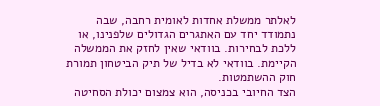לאלתר ממשלת אחדות לאומית רחבה, שבה נתמודד יחד עם האתגרים הגדולים שלפנינו, או ללכת לבחירות. בוודאי שאין לחזק את הממשלה הקיימת. בוודאי לא בדיל של תיק הביטחון תמורת חוק ההשתמטות.
הצד החיובי בכניסה, הוא צמצום יכולת הסחיטה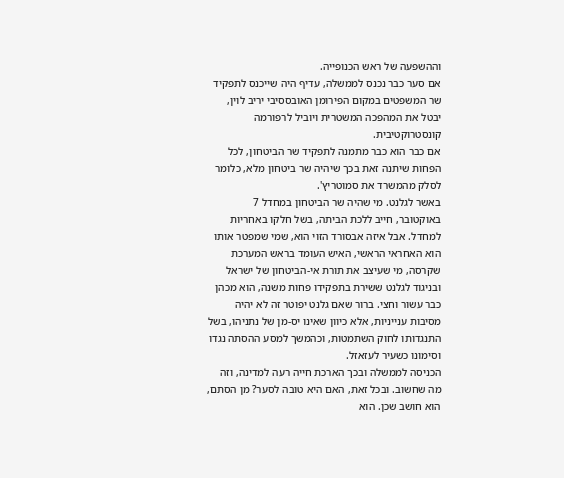וההשפעה של ראש הכנופייה.
אם סער כבר נכנס לממשלה, עדיף היה שייכנס לתפקיד שר המשפטים במקום הפירומן האובססיבי יריב לוין, יבטל את המהפכה המשטרית ויוביל לרפורמה קונסטרוקטיבית.
אם כבר הוא כבר מתמנה לתפקיד שר הביטחון, לכל הפחות שיתנה זאת בכך שיהיה שר ביטחון מלא, כלומר לסלק מהמשרד את סמוטריץ'.
באשר לגלנט. מי שהיה שר הביטחון במחדל 7 באוקטובר, חייב ללכת הביתה, בשל חלקו באחריות למחדל. אבל איזה אבסורד הזוי הוא, שמי שמפטר אותו הוא האחראי הראשי, האיש העומד בראש המערכת שקרסה, מי שעיצב את תורת אי-הביטחון של ישראל ובניגוד לגלנט ששירת בתפקידו פחות משנה, הוא מכהן כבר עשור וחצי. ברור שאם גלנט יפוטר זה לא יהיה מסיבות ענייניות, אלא כיוון שאינו יס-מן של נתניהו, בשל התנגדותו לחוק השתמטות, וכהמשך למסע ההסתה נגדו וסימונו כשעיר לעזאזל.
הכניסה לממשלה ובכך הארכת חייה רעה למדינה, וזה מה שחשוב. ובכל זאת, האם היא טובה לסער? מן הסתם, הוא חושב שכן. הוא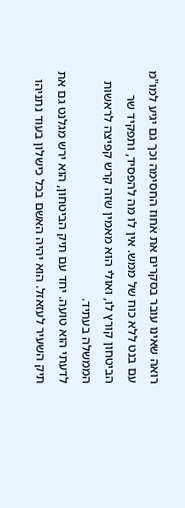רואה שאינו עובר בסקרים את אחוז החסימה וכך גם יגיע למו"מ עם בנט ללא כוח של ממש. אין לו מה להפסיד, ותפקיד שר הביטחון קורץ לו, ואולי הוא מאמין שזה קרש קפיצה לראשות הממשלה בעתיד.
לדעתי הוא טועה. יחד עם תיק הביטחון, הוא ירש מגלנט גם את תיק השעיר לעזאזל. הוא יהיה האשם בכל כישלון בעוד נתניהו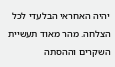יהיה האחראי הבלעדי לכל הצלחה. מהר מאוד תעשיית השקרים וההסתה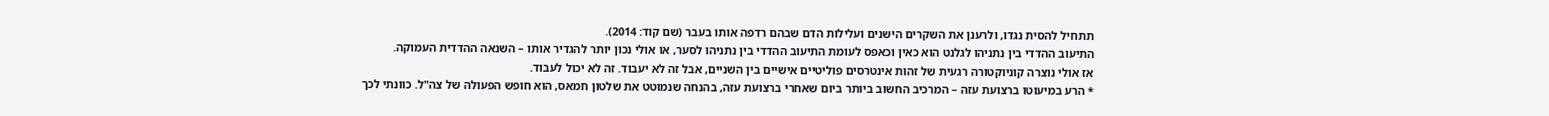תתחיל להסית נגדו, ולרענן את השקרים הישנים ועלילות הדם שבהם רדפה אותו בעבר (שם קוד: 2014).
התיעוב ההדדי בין נתניהו לגלנט הוא כאין וכאפס לעומת התיעוב ההדדי בין נתניהו לסער, או אולי נכון יותר להגדיר אותו – השנאה ההדדית העמוקה.
אז אולי נוצרה קוניוקטורה רגעית של זהות אינטרסים פוליטיים אישיים בין השניים, אבל זה לא יעבוד. זה לא יכול לעבוד.
* הרע במיעוטו ברצועת עזה – המרכיב החשוב ביותר ביום שאחרי ברצועת עזה, בהנחה שנמוטט את שלטון חמאס, הוא חופש הפעולה של צה"ל. כוונתי לכך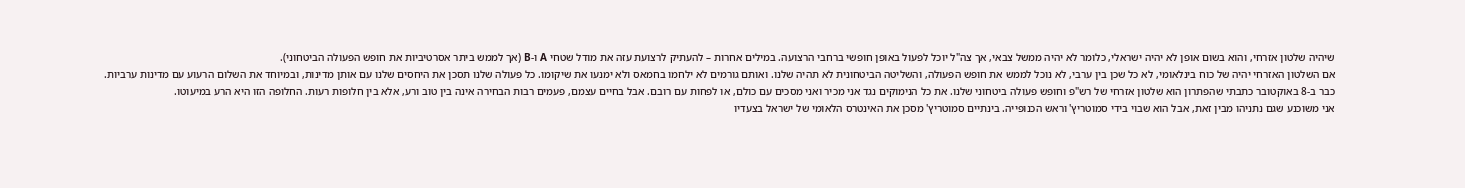שיהיה שלטון אזרחי, והוא בשום אופן לא יהיה ישראלי, כלומר לא יהיה ממשל צבאי, אך צה"ל יוכל לפעול באופן חופשי ברחבי הרצועה. במילים אחרות – להעתיק לרצועת עזה את מודל שטחי A ו-B (אך לממש ביתר אסרטיביות את חופש הפעולה הביטחוני).
אם השלטון האזרחי יהיה של כוח בינלאומי, לא כל שכן בין ערבי, לא נוכל לממש את חופש הפעולה, והשליטה הביטחונית לא תהיה שלנו. ואותם גורמים לא ילחמו בחמאס ולא ימנעו את שיקומו. כל פעולה שלנו תסכן את היחסים שלנו עם אותן מדינות, ובמיוחד את השלום הרעוע עם מדינות ערביות.
כבר ב-8 באוקטובר כתבתי שהפתרון הוא שלטון אזרחי של רש"פ וחופש פעולה ביטחוני שלנו. את כל הנימוקים נגד אני מכיר ואני מסכים עם כולם, או לפחות עם רובם. אבל בחיים עצמם, פעמים רבות הבחירה אינה בין טוב ורע, אלא בין חלופות רעות. החלופה הזו היא הרע במיעוטו.
אני משוכנע שגם נתניהו מבין זאת, אבל הוא שבוי בידי סמוטריץ' וראש הכנופייה. בינתיים סמוטריץ' מסכן את האינטרס הלאומי של ישראל בצעדיו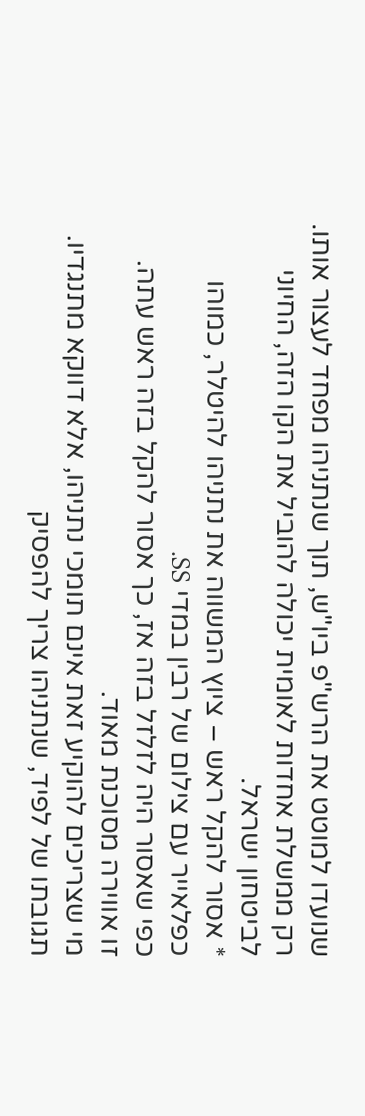שנועדו למוטט את הרש"פ ביו"ש, תוך שנתניהו מפחד לעצור אותו.
רק ממשלת אחדות לאומית יכולה להוביל את הקו הזה, החיוני לביטחון ישראל.
* אסור להקל ראש – ציוץ המשווה את נתניהו להיטלר, כמוהו כפלאייר עם צילום של רבין במדי SS.
כפי שאסור היה לזלזל בזה אז, כך אסור להקל בזה ראש עתה.
זו אווירה מסוכנת מאוד.
מי שצריכים להוקיע זאת אינם תומכי נתניהו, אלא דווקא מתנגדיו. תגובתו של לפיד, שנתניהו צריך להפסיק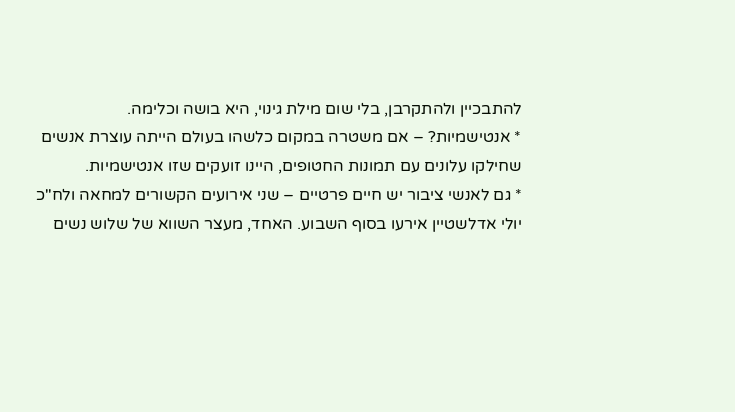להתבכיין ולהתקרבן, בלי שום מילת גינוי, היא בושה וכלימה.
* אנטישמיות? – אם משטרה במקום כלשהו בעולם הייתה עוצרת אנשים שחילקו עלונים עם תמונות החטופים, היינו זועקים שזו אנטישמיות.
* גם לאנשי ציבור יש חיים פרטיים – שני אירועים הקשורים למחאה ולח"כ יולי אדלשטיין אירעו בסוף השבוע. האחד, מעצר השווא של שלוש נשים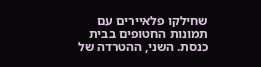שחילקו פלאיירים עם תמונות החטופים בבית כנסת. השני, ההטרדה של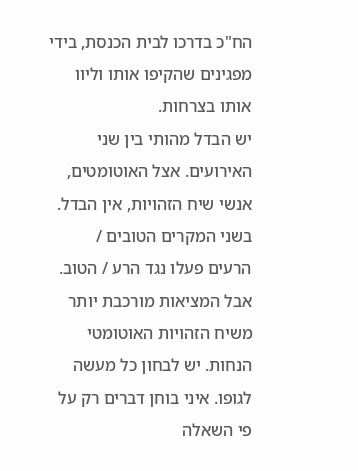הח"כ בדרכו לבית הכנסת, בידי מפגינים שהקיפו אותו וליוו אותו בצרחות.
יש הבדל מהותי בין שני האירועים. אצל האוטומטים, אנשי שיח הזהויות, אין הבדל. בשני המקרים הטובים / הרעים פעלו נגד הרע / הטוב.
אבל המציאות מורכבת יותר משיח הזהויות האוטומטי הנחות. יש לבחון כל מעשה לגופו. איני בוחן דברים רק על פי השאלה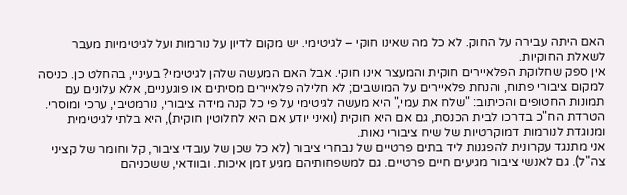האם היתה עבירה על החוק. לא כל מה שאינו חוקי – לגיטימי. יש מקום לדיון על נורמות ועל לגיטימיות מעבר לשאלת החוקיות.
אין ספק שחלוקת הפלאיירים חוקית והמעצר אינו חוקי. אבל האם המעשה שלהן לגיטימי? בעיניי, בהחלט כן. כניסה למקום ציבורי פתוח, והנחת פלאיירים על המושבים; לא חלילה פלאיירים מסיתים או פוגעניים, אלא עלונים עם תמונות החטופים והכיתוב: "שלח את עמי," היא מעשה לגיטימי על פי כל קנה מידה ציבורי, נורמטיבי, ערכי ומוסרי.
הטרדת הח"כ בדרכו לבית הכנסת, גם אם היא חוקית (ואיני יודע אם היא לחלוטין חוקית), היא בלתי לגיטימית ומנוגדת לנורמות דמוקרטיות של שיח ציבורי נאות.
אני מתנגד עקרונית להפגנות ליד בתים פרטיים של נבחרי ציבור (לא כל שכן של עובדי ציבור, קל וחומר של קציני צה"ל). גם לאנשי ציבור מגיעים חיים פרטיים. גם למשפחותיהם מגיע זמן איכות. ובוודאי, ששכניהם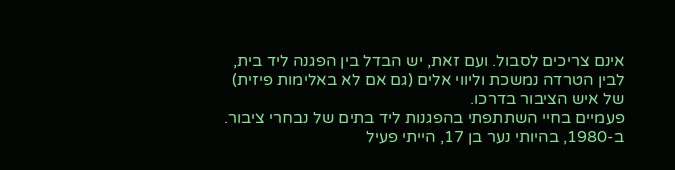אינם צריכים לסבול. ועם זאת, יש הבדל בין הפגנה ליד בית, לבין הטרדה נמשכת וליווי אלים (גם אם לא באלימות פיזית) של איש הציבור בדרכו.
פעמיים בחיי השתתפתי בהפגנות ליד בתים של נבחרי ציבור.
ב-1980, בהיותי נער בן 17, הייתי פעיל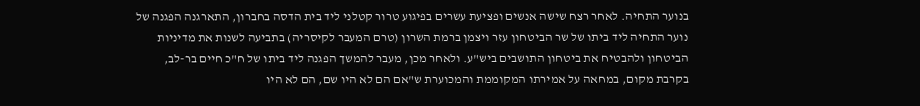בנוער התחיה. לאחר רצח שישה אנשים ופציעת עשרים בפיגוע טרור קטלני ליד בית הדסה בחברון, התארגנה הפגנה של נוער התחיה ליד ביתו של שר הביטחון עזר ויצמן ברמת השרון (טרם המעבר לקיסריה) בתביעה לשנות את מדיניות הביטחון ולהבטיח את ביטחון התושבים ביש"ע. ולאחר מכן, מעבר להמשך הפגנה ליד ביתו של ח"כ חיים בר-לב, בקרבת מקום, במחאה על אמירתו המקוממת והמכוערת ש"אם הם לא היו שם, הם לא היו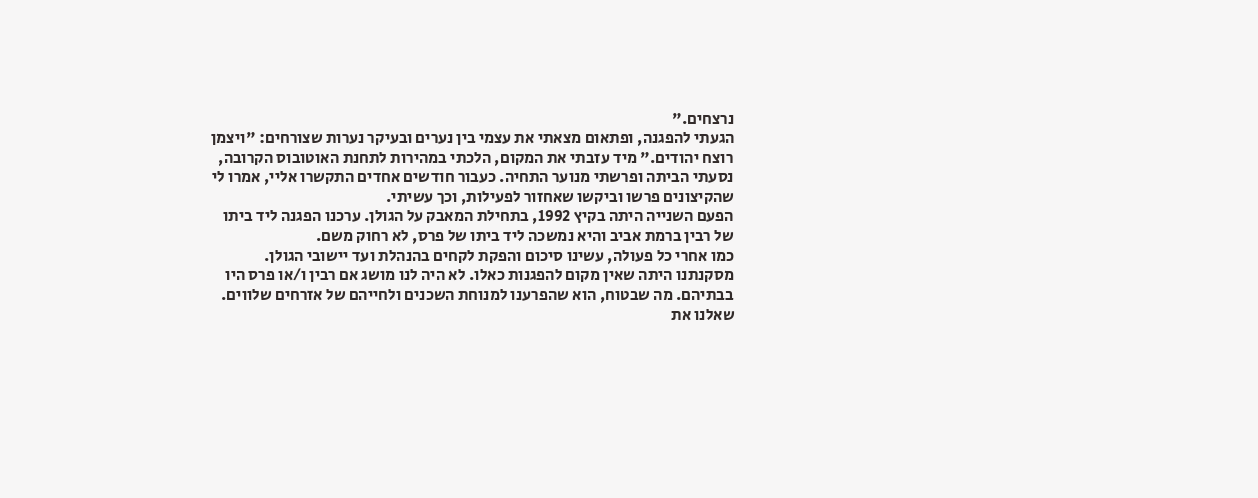נרצחים."
הגעתי להפגנה, ופתאום מצאתי את עצמי בין נערים ובעיקר נערות שצורחים: "ויצמן רוצח יהודים." מיד עזבתי את המקום, הלכתי במהירות לתחנת האוטובוס הקרובה, נסעתי הביתה ופרשתי מנוער התחיה. כעבור חודשים אחדים התקשרו אליי, אמרו לי שהקיצונים פרשו וביקשו שאחזור לפעילות, וכך עשיתי.
הפעם השנייה היתה בקיץ 1992, בתחילת המאבק על הגולן. ערכנו הפגנה ליד ביתו של רבין ברמת אביב והיא נמשכה ליד ביתו של פרס, לא רחוק משם.
כמו אחרי כל פעולה, עשינו סיכום והפקת לקחים בהנהלת ועד יישובי הגולן. מסקנתנו היתה שאין מקום להפגנות כאלו. לא היה לנו מושג אם רבין ו/או פרס היו בבתיהם. מה שבטוח, הוא שהפרענו למנוחת השכנים ולחייהם של אזרחים שלווים. שאלנו את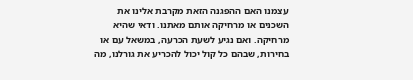עצמנו האם ההפגנה הזאת מקרבת אלינו את השכנים או מרחיקה אותם מאתנו. ודאי שהיא מרחיקה. ואם נגיע לשעת הכרעה, במשאל עם או בחירות, שבהם כל קול יכול להכריע את גורלנו, מה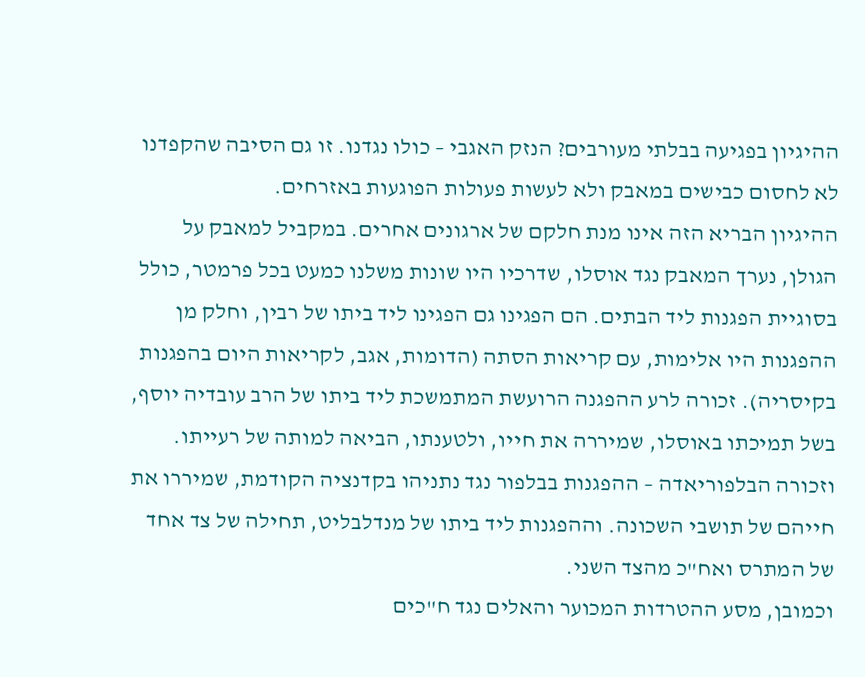ההיגיון בפגיעה בבלתי מעורבים? הנזק האגבי – כולו נגדנו. זו גם הסיבה שהקפדנו לא לחסום כבישים במאבק ולא לעשות פעולות הפוגעות באזרחים.
ההיגיון הבריא הזה אינו מנת חלקם של ארגונים אחרים. במקביל למאבק על הגולן, נערך המאבק נגד אוסלו, שדרכיו היו שונות משלנו כמעט בכל פרמטר, כולל בסוגיית הפגנות ליד הבתים. הם הפגינו גם הפגינו ליד ביתו של רבין, וחלק מן ההפגנות היו אלימות, עם קריאות הסתה (הדומות, אגב, לקריאות היום בהפגנות בקיסריה). זכורה לרע ההפגנה הרועשת המתמשכת ליד ביתו של הרב עובדיה יוסף, בשל תמיכתו באוסלו, שמיררה את חייו, ולטענתו, הביאה למותה של רעייתו.
וזכורה הבלפוריאדה – ההפגנות בבלפור נגד נתניהו בקדנציה הקודמת, שמיררו את חייהם של תושבי השכונה. וההפגנות ליד ביתו של מנדלבליט, תחילה של צד אחד של המתרס ואח"כ מהצד השני.
וכמובן, מסע ההטרדות המכוער והאלים נגד ח"כים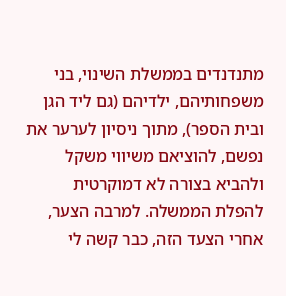מתנדנדים בממשלת השינוי, בני משפחותיהם, ילדיהם (גם ליד הגן ובית הספר), מתוך ניסיון לערער את נפשם, להוציאם משיווי משקל ולהביא בצורה לא דמוקרטית להפלת הממשלה. למרבה הצער, אחרי הצעד הזה, כבר קשה לי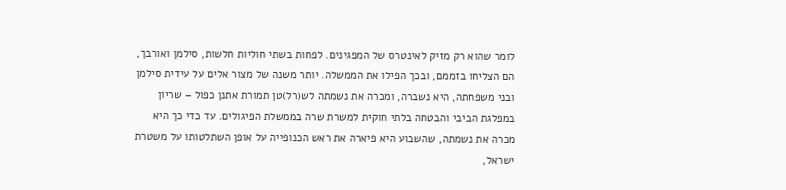לומר שהוא רק מזיק לאינטרס של המפגינים. לפחות בשתי חוליות חלשות, סילמן ואורבך, הם הצליחו בזממם, ובכך הפילו את הממשלה. יותר משנה של מצור אלים על עידית סילמן ובני משפחתה, היא נשברה, ומכרה את נשמתה לש(רל)טן תמורת אתנן כפול – שריון במפלגת הביבי והבטחה בלתי חוקית למשרת שרה בממשלת הפיגולים. עד כדי כך היא מכרה את נשמתה, שהשבוע היא פיארה את ראש הכנופייה על אופן השתלטותו על משטרת ישראל,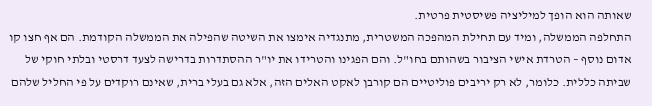שאותה הוא הופך למיליציה פשיסטית פרטית.
התחלפה הממשלה, ומיד עם תחילת המהפכה המשטרית, מתנגדיה אימצו את השיטה שהפילה את הממשלה הקודמת. הם אף חצו קו אדום נוסף – הטרדת אישי הציבור בשהותם בחו"ל. והם הפגינו והטרידו את יו"ר ההסתדרות בדרישה לצעד דרסטי ובלתי חוקי של שביתה כללית. כלומר, לא רק יריבים פוליטיים הם קורבן לאקט האלים הזה, אלא גם בעלי ברית, שאינם רוקדים על פי החליל שלהם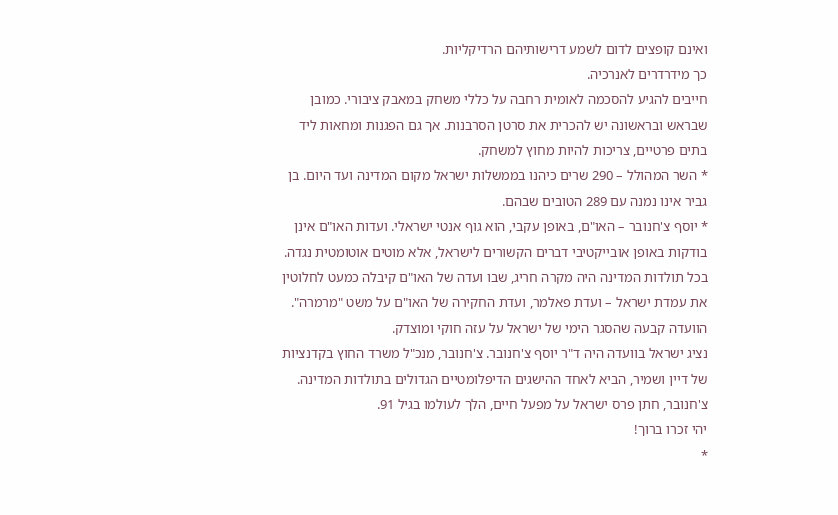ואינם קופצים לדום לשמע דרישותיהם הרדיקליות.
כך מידרדרים לאנרכיה.
חייבים להגיע להסכמה לאומית רחבה על כללי משחק במאבק ציבורי. כמובן שבראש ובראשונה יש להכרית את סרטן הסרבנות. אך גם הפגנות ומחאות ליד בתים פרטיים, צריכות להיות מחוץ למשחק.
* השר המהולל – 290 שרים כיהנו בממשלות ישראל מקום המדינה ועד היום. בן גביר אינו נמנה עם 289 הטובים שבהם.
* יוסף צ'חנובר – האו"ם, באופן עקבי, הוא גוף אנטי ישראלי. ועדות האו"ם אינן בודקות באופן אובייקטיבי דברים הקשורים לישראל, אלא מוטים אוטומטית נגדה.
בכל תולדות המדינה היה מקרה חריג, שבו ועדה של האו"ם קיבלה כמעט לחלוטין את עמדת ישראל – ועדת פאלמר, ועדת החקירה של האו"ם על משט "מרמרה". הוועדה קבעה שהסגר הימי של ישראל על עזה חוקי ומוצדק.
נציג ישראל בוועדה היה ד"ר יוסף צ'חנובר. צ'חנובר, מנכ"ל משרד החוץ בקדנציות של דיין ושמיר, הביא לאחד ההישגים הדיפלומטיים הגדולים בתולדות המדינה.
צ'חנובר, חתן פרס ישראל על מפעל חיים, הלך לעולמו בגיל 91.
יהי זכרו ברוך!
*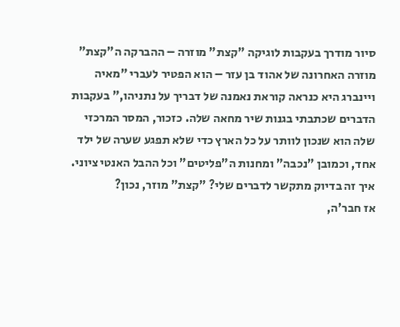סיור מודרך בעקבות לוגיקה "קצת" מוזרה – ההברקה ה"קצת" מוזרה האחרונה של אהוד בן עזר – הוא הפטיר לעברי "מאיה ויינברג היא כנראה קוראת נאמנה של דבריך על נתניהו," בעקבות הדברים שכתבתי בגנות שיר מחאה שלה. כזכור, המסר המרכזי שלה הוא שנכון לוותר על כל הארץ כדי שלא תפגע שערה של ילד אחד, וכמובן "נכבה" ומחנות ה"פליטים" וכל ההבל האנטי ציוני. איך זה בדיוק מתקשר לדברים שלי? "קצת" מוזר, נכון?
אז חבר'ה,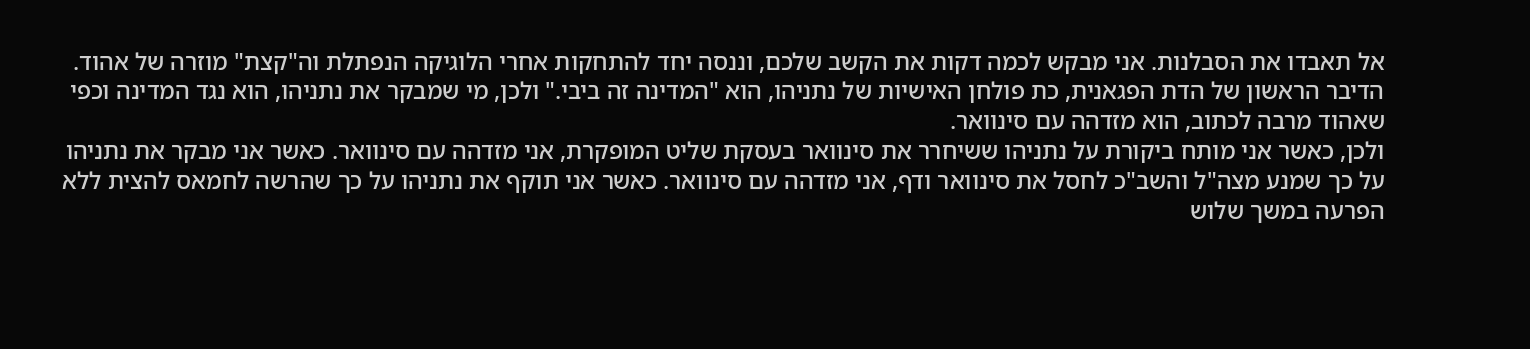אל תאבדו את הסבלנות. אני מבקש לכמה דקות את הקשב שלכם, וננסה יחד להתחקות אחרי הלוגיקה הנפתלת וה"קצת" מוזרה של אהוד.
הדיבר הראשון של הדת הפגאנית, כת פולחן האישיות של נתניהו, הוא "המדינה זה ביבי." ולכן, מי שמבקר את נתניהו, הוא נגד המדינה וכפי שאהוד מרבה לכתוב, הוא מזדהה עם סינוואר.
ולכן, כאשר אני מותח ביקורת על נתניהו ששיחרר את סינוואר בעסקת שליט המופקרת, אני מזדהה עם סינוואר. כאשר אני מבקר את נתניהו על כך שמנע מצה"ל והשב"כ לחסל את סינוואר ודף, אני מזדהה עם סינוואר. כאשר אני תוקף את נתניהו על כך שהרשה לחמאס להצית ללא הפרעה במשך שלוש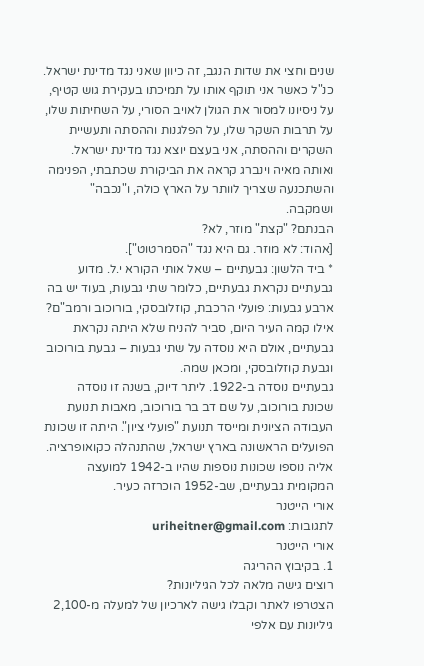שנים וחצי את שדות הנגב, זה כיוון שאני נגד מדינת ישראל. כנ"ל כאשר אני תוקף אותו על תמיכתו בעקירת גוש קטיף, על ניסיונו למסור את הגולן לאויב הסורי, על השחיתות שלו, על תרבות השקר שלו, על הפלגנות וההסתה ותעשיית השקרים וההסתה, אני בעצם יוצא נגד מדינת ישראל.
ואותה מאיה וינברג קראה את הביקורת שכתבתי, הפנימה והשתכנעה שצריך לוותר על הארץ כולה, ו"נכבה" ושמקבה.
הבנתם? "קצת" מוזר, לא?
[אהוד: לא מוזר. גם היא נגד "הסמרטוט"].
* ביד הלשון: גבעתיים – שאל אותי הקורא י.ל. מדוע גבעתיים נקראת גבעתיים, כלומר שתי גבעות, בעוד יש בה ארבע גבעות: פועלי הרכבת, קוזלובסקי, בורוכוב ורמב"ם?
אילו קמה העיר היום, סביר להניח שלא היתה נקראת גבעתיים, אולם היא נוסדה על שתי גבעות – גבעת בורוכוב וגבעת קוזלובסקי, ומכאן שמה.
גבעתיים נוסדה ב-1922. ליתר דיוק, בשנה זו נוסדה שכונת בורוכוב, על שם דב בר בורוכוב, מאבות תנועת העבודה הציונית ומייסד תנועת "פועלי ציון". היתה זו שכונת הפועלים הראשונה בארץ ישראל, שהתנהלה כקואופרציה. אליה נוספו שכונות נוספות שהיו ב-1942 למועצה המקומית גבעתיים, שב-1952 הוכרזה כעיר.
אורי הייטנר
לתגובות: uriheitner@gmail.com
אורי הייטנר
1. בקיבוץ ההריגה
רוצים גישה מלאה לכל הגיליונות?
הצטרפו לאתר וקבלו גישה לארכיון של למעלה מ-2,100 גיליונות עם אלפי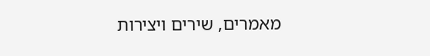מאמרים, שירים ויצירות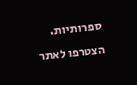ספרותיות.
הצטרפו לאתר